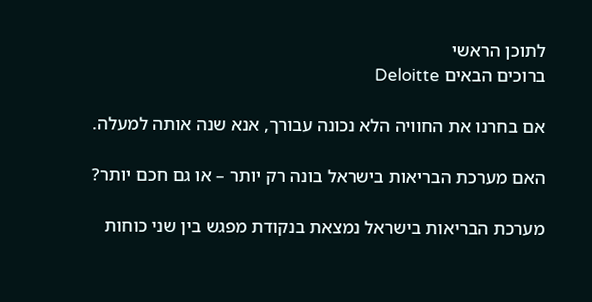לתוכן הראשי
ברוכים הבאים Deloitte

אם בחרנו את החוויה הלא נכונה עבורך, אנא שנה אותה למעלה.

האם מערכת הבריאות בישראל בונה רק יותר – או גם חכם יותר?

מערכת הבריאות בישראל נמצאת בנקודת מפגש בין שני כוחות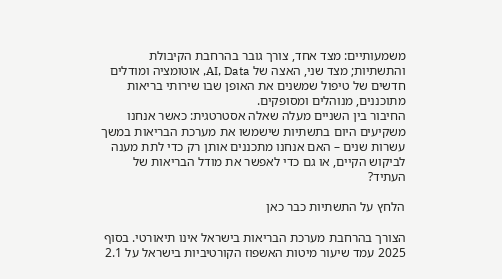משמעותיים: מצד אחד, צורך גובר בהרחבת הקיבולת והתשתיות; מצד שני, האצה של AI, Data, אוטומציה ומודלים חדשים של טיפול שמשנים את האופן שבו שירותי בריאות מתוכננים, מנוהלים ומסופקים.
החיבור בין השניים מעלה שאלה אסטרטגית: כאשר אנחנו משקיעים היום בתשתיות שישמשו את מערכת הבריאות במשך עשרות שנים – האם אנחנו מתכננים אותן רק כדי לתת מענה לביקוש הקיים, או גם כדי לאפשר את מודל הבריאות של העתיד?

הלחץ על התשתיות כבר כאן

הצורך בהרחבת מערכת הבריאות בישראל אינו תיאורטי. בסוף 2025 עמד שיעור מיטות האשפוז הקורטיביות בישראל על 2.1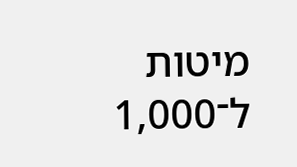מיטות ל־1,000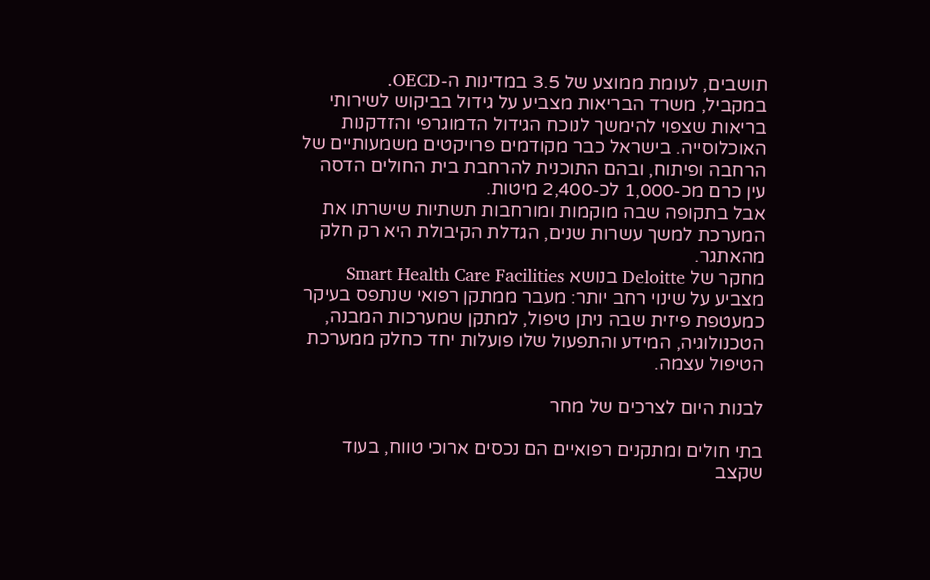תושבים, לעומת ממוצע של 3.5 במדינות ה-OECD.
במקביל, משרד הבריאות מצביע על גידול בביקוש לשירותי בריאות שצפוי להימשך לנוכח הגידול הדמוגרפי והזדקנות האוכלוסייה. בישראל כבר מקודמים פרויקטים משמעותיים של הרחבה ופיתוח, ובהם התוכנית להרחבת בית החולים הדסה עין כרם מכ-1,000 לכ-2,400 מיטות.
אבל בתקופה שבה מוקמות ומורחבות תשתיות שישרתו את המערכת למשך עשרות שנים, הגדלת הקיבולת היא רק חלק מהאתגר.
מחקר של Deloitte בנושא Smart Health Care Facilities מצביע על שינוי רחב יותר: מעבר ממתקן רפואי שנתפס בעיקר כמעטפת פיזית שבה ניתן טיפול, למתקן שמערכות המבנה, הטכנולוגיה, המידע והתפעול שלו פועלות יחד כחלק ממערכת הטיפול עצמה.

לבנות היום לצרכים של מחר

בתי חולים ומתקנים רפואיים הם נכסים ארוכי טווח, בעוד שקצב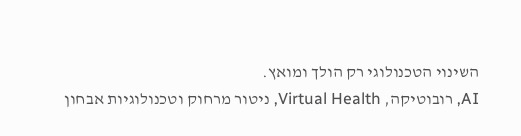השינוי הטכנולוגי רק הולך ומואץ.
AI, רובוטיקה, Virtual Health, ניטור מרחוק וטכנולוגיות אבחון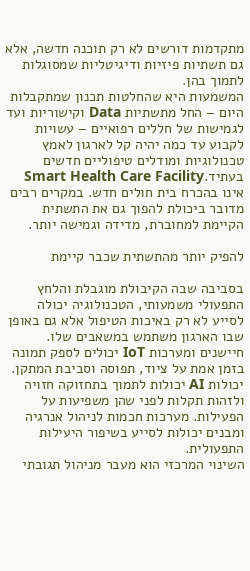מתקדמות דורשים לא רק תוכנה חדשה, אלא גם תשתיות פיזיות ודיגיטליות שמסוגלות לתמוך בהן.
המשמעות היא שהחלטות תכנון שמתקבלות היום – החל מתשתיות Data וקישוריות ועד לגמישות של חללים רפואיים – עשויות לקבוע עד כמה יהיה קל לארגון לאמץ טכנולוגיות ומודלים טיפוליים חדשים בעתיד.Smart Health Care Facility אינו בהכרח בית חולים חדש. במקרים רבים מדובר ביכולת להפוך גם את התשתית הקיימת למחוברת, מדידה וגמישה יותר.

להפיק יותר מהתשתית שכבר קיימת

בסביבה שבה הקיבולת מוגבלת והלחץ התפעולי משמעותי, הטכנולוגיה יכולה לסייע לא רק באיכות הטיפול אלא גם באופן שבו הארגון משתמש במשאבים שלו.
חיישנים ומערכות IoT יכולים לספק תמונה בזמן אמת על ציוד, תפוסה וסביבת המתקן. יכולות AI יכולות לתמוך בתחזוקה חזויה ולזהות תקלות לפני שהן משפיעות על הפעילות. מערכות חכמות לניהול אנרגיה ומבנים יכולות לסייע בשיפור היעילות התפעולית.
השינוי המרכזי הוא מעבר מניהול תגובתי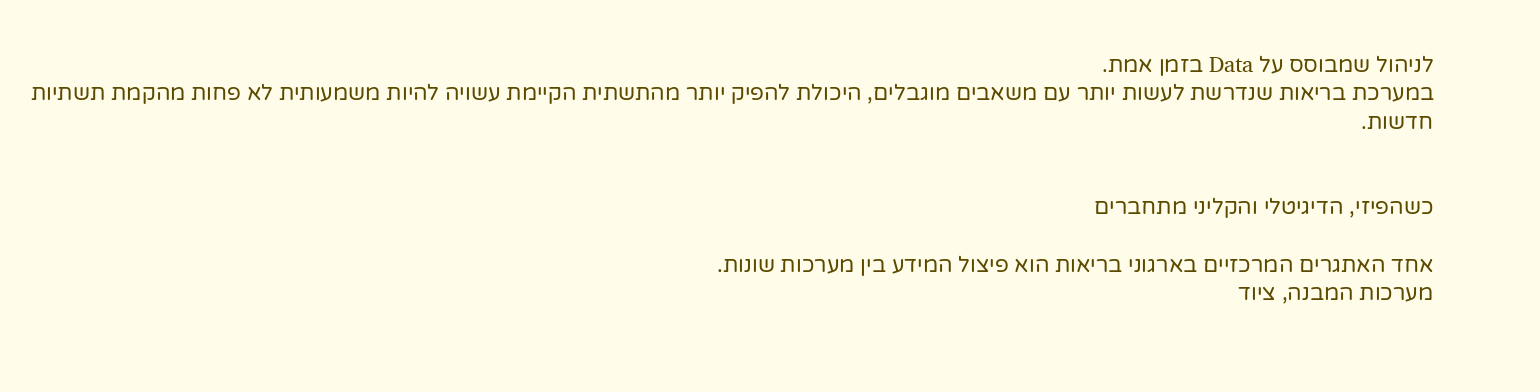לניהול שמבוסס על Data בזמן אמת.
במערכת בריאות שנדרשת לעשות יותר עם משאבים מוגבלים, היכולת להפיק יותר מהתשתית הקיימת עשויה להיות משמעותית לא פחות מהקמת תשתיות חדשות.


כשהפיזי, הדיגיטלי והקליני מתחברים

אחד האתגרים המרכזיים בארגוני בריאות הוא פיצול המידע בין מערכות שונות.
מערכות המבנה, ציוד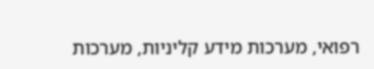רפואי, מערכות מידע קליניות, מערכות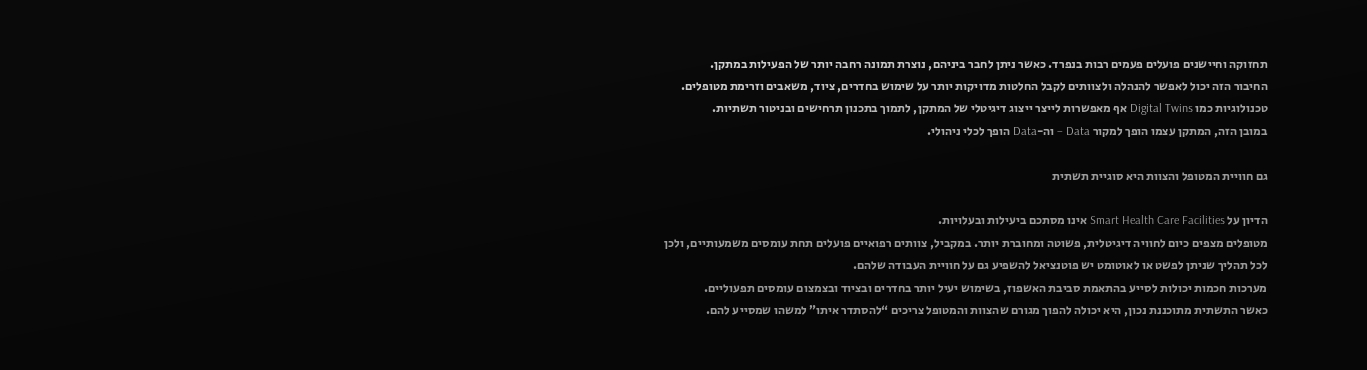תחזוקה וחיישנים פועלים פעמים רבות בנפרד. כאשר ניתן לחבר ביניהם, נוצרת תמונה רחבה יותר של הפעילות במתקן.
החיבור הזה יכול לאפשר להנהלה ולצוותים לקבל החלטות מדויקות יותר על שימוש בחדרים, ציוד, משאבים וזרימת מטופלים.
טכנולוגיות כמו Digital Twins אף מאפשרות לייצר ייצוג דיגיטלי של המתקן, לתמוך בתכנון תרחישים ובניטור תשתיות.
במובן הזה, המתקן עצמו הופך למקור Data – וה-Data הופך לכלי ניהולי.

גם חוויית המטופל והצוות היא סוגיית תשתית

הדיון על Smart Health Care Facilities אינו מסתכם ביעילות ובעלויות.
מטופלים מצפים כיום לחוויה דיגיטלית, פשוטה ומחוברת יותר. במקביל, צוותים רפואיים פועלים תחת עומסים משמעותיים, ולכן לכל תהליך שניתן לפשט או לאוטומט יש פוטנציאל להשפיע גם על חוויית העבודה שלהם.
מערכות חכמות יכולות לסייע בהתאמת סביבת האשפוז, בשימוש יעיל יותר בחדרים ובציוד ובצמצום עומסים תפעוליים.
כאשר התשתית מתוכננת נכון, היא יכולה להפוך מגורם שהצוות והמטופל צריכים “להסתדר איתו” למשהו שמסייע להם.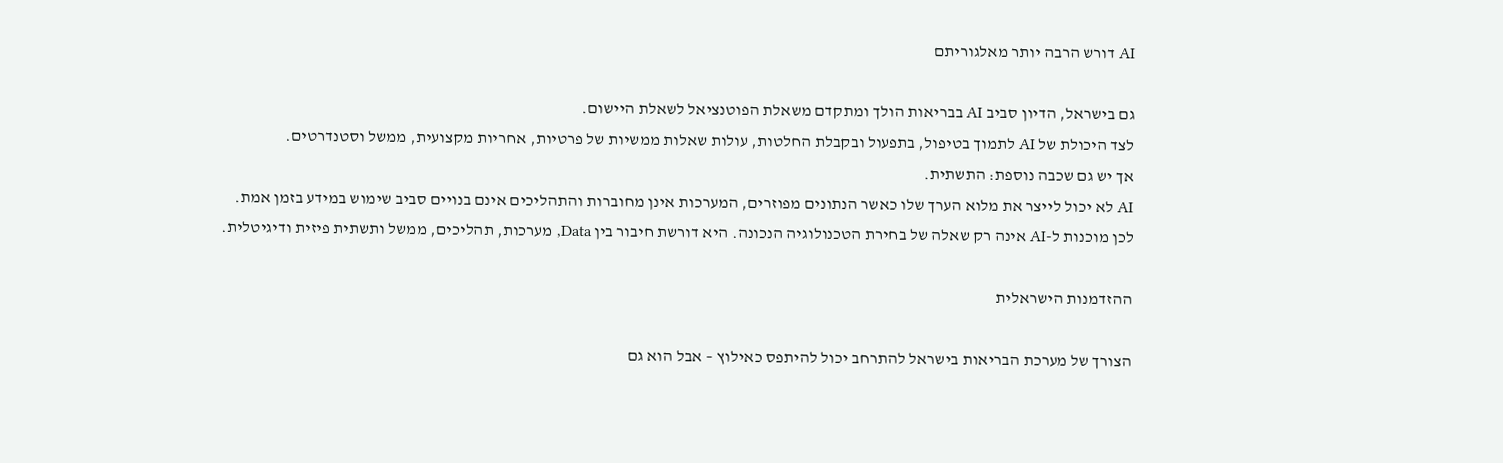AI דורש הרבה יותר מאלגוריתם

גם בישראל, הדיון סביב AI בבריאות הולך ומתקדם משאלת הפוטנציאל לשאלת היישום.
לצד היכולת של AI לתמוך בטיפול, בתפעול ובקבלת החלטות, עולות שאלות ממשיות של פרטיות, אחריות מקצועית, ממשל וסטנדרטים.
אך יש גם שכבה נוספת: התשתית.
AI לא יכול לייצר את מלוא הערך שלו כאשר הנתונים מפוזרים, המערכות אינן מחוברות והתהליכים אינם בנויים סביב שימוש במידע בזמן אמת.
לכן מוכנות ל-AI אינה רק שאלה של בחירת הטכנולוגיה הנכונה. היא דורשת חיבור בין Data, מערכות, תהליכים, ממשל ותשתית פיזית ודיגיטלית.

ההזדמנות הישראלית

הצורך של מערכת הבריאות בישראל להתרחב יכול להיתפס כאילוץ – אבל הוא גם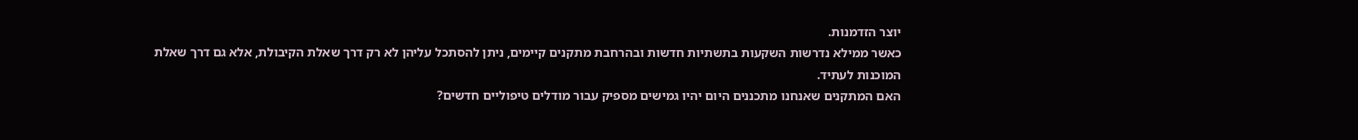יוצר הזדמנות.
כאשר ממילא נדרשות השקעות בתשתיות חדשות ובהרחבת מתקנים קיימים, ניתן להסתכל עליהן לא רק דרך שאלת הקיבולת, אלא גם דרך שאלת המוכנות לעתיד.
האם המתקנים שאנחנו מתכננים היום יהיו גמישים מספיק עבור מודלים טיפוליים חדשים?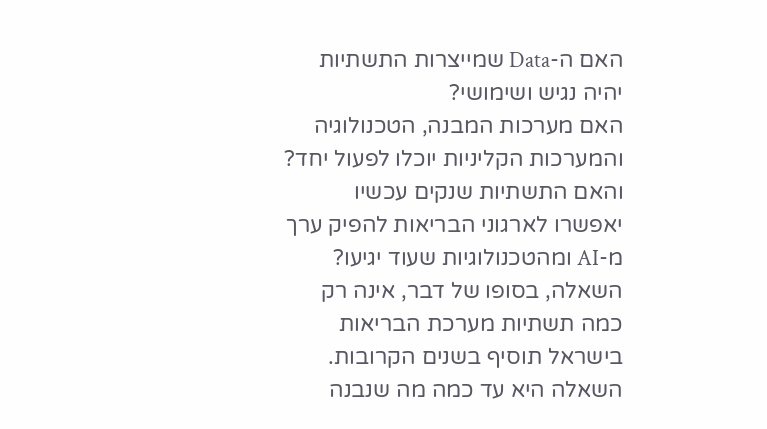האם ה-Data שמייצרות התשתיות יהיה נגיש ושימושי?
האם מערכות המבנה, הטכנולוגיה והמערכות הקליניות יוכלו לפעול יחד?
והאם התשתיות שנקים עכשיו יאפשרו לארגוני הבריאות להפיק ערך מ-AI ומהטכנולוגיות שעוד יגיעו?
השאלה, בסופו של דבר, אינה רק כמה תשתיות מערכת הבריאות בישראל תוסיף בשנים הקרובות.
השאלה היא עד כמה מה שנבנה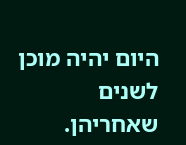היום יהיה מוכן לשנים שאחריהן.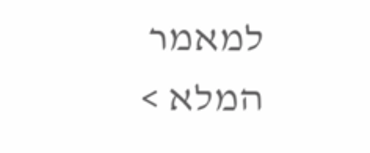למאמר המלא >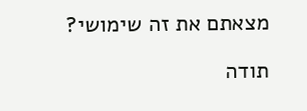מצאתם את זה שימושי?

תודה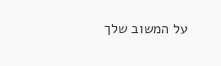על המשוב שלך